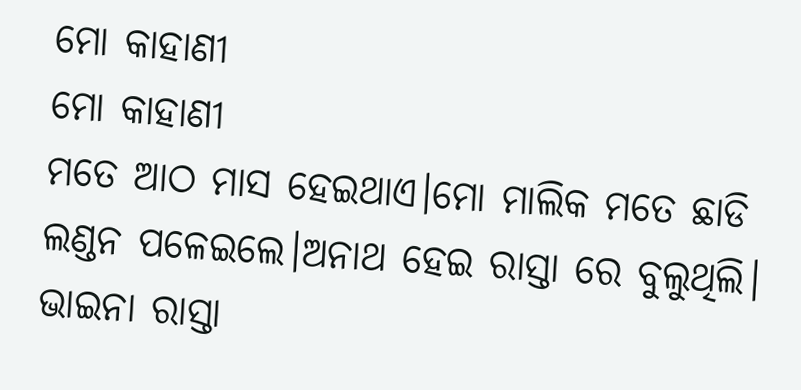ମୋ କାହାଣୀ
ମୋ କାହାଣୀ
ମତେ ଆଠ ମାସ ହେଇଥାଏ।ମୋ ମାଲିକ ମତେ ଛାଡି ଲଣ୍ଡନ ପଳେଇଲେ।ଅନାଥ ହେଇ ରାସ୍ତା ରେ ବୁଲୁଥିଲି। ଭାଇନା ରାସ୍ତା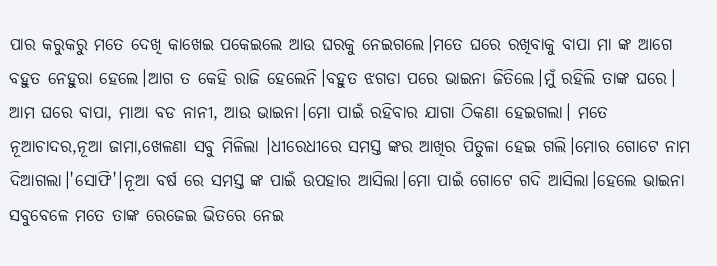ପାର କରୁକରୁ ମତେ ଦେଖି କାଖେଇ ପକେଇଲେ ଆଉ ଘରକୁ ନେଇଗଲେ।ମତେ ଘରେ ରଖିବାକୁ ବାପା ମା ଙ୍କ ଆଗେ ବହୁତ ନେହୁରା ହେଲେ।ଆଗ ତ କେହି ରାଜି ହେଲେନି।ବହୁତ ଝଗଡା ପରେ ଭାଇନା ଜିତିଲେ।ମୁଁ ରହିଲି ତାଙ୍କ ଘରେ।
ଆମ ଘରେ ବାପା, ମାଆ ବଡ ନାନୀ, ଆଉ ଭାଇନା।ମୋ ପାଇଁ ରହିବାର ଯାଗା ଠିକଣା ହେଇଗଲା। ମତେ ନୂଆଚାଦର,ନୂଆ ଜାମା,ଖେଳଣା ସବୁ ମିଳିଲା ।ଧୀରେଧୀରେ ସମସ୍ତ ଙ୍କର ଆଖିର ପିତୁଳା ହେଇ ଗଲି।ମୋର ଗୋଟେ ନାମ ଦିଆଗଲା।'ସୋଫି'।ନୂଆ ବର୍ଷ ରେ ସମସ୍ତ ଙ୍କ ପାଇଁ ଉପହାର ଆସିଲା।ମୋ ପାଇଁ ଗୋଟେ ଗଦି ଆସିଲା।ହେଲେ ଭାଇନା ସବୁବେଳେ ମତେ ତାଙ୍କ ରେଜେଇ ଭିତରେ ନେଇ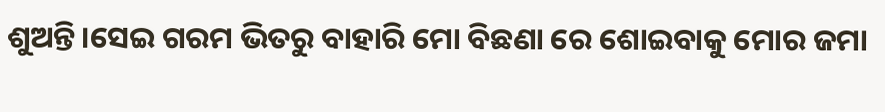ଶୁଅନ୍ତି।ସେଇ ଗରମ ଭିତରୁ ବାହାରି ମୋ ବିଛଣା ରେ ଶୋଇବାକୁ ମୋର ଜମା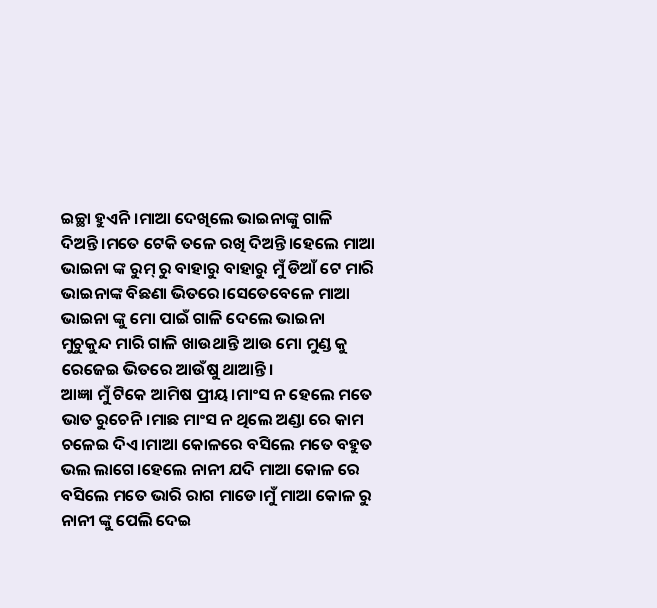ଇଚ୍ଛା ହୁଏନି।ମାଆ ଦେଖିଲେ ଭାଇନାଙ୍କୁ ଗାଳି ଦିଅନ୍ତି।ମତେ ଟେକି ତଳେ ରଖି ଦିଅନ୍ତି।ହେଲେ ମାଆ ଭାଇନା ଙ୍କ ରୁମ୍ ରୁ ବାହାରୁ ବାହାରୁ ମୁଁ ଡିଆଁ ଟେ ମାରି ଭାଇନାଙ୍କ ବିଛଣା ଭିତରେ।ସେତେବେଳେ ମାଆ ଭାଇନା ଙ୍କୁ ମୋ ପାଇଁ ଗାଳି ଦେଲେ ଭାଇନା ମୁଚୁକୁନ୍ଦ ମାରି ଗାଳି ଖାଉଥାନ୍ତି ଆଉ ମୋ ମୁଣ୍ଡ କୁ ରେଜେଇ ଭିତରେ ଆଉଁଷୁ ଥାଆନ୍ତି।
ଆଜ୍ଞା ମୁଁ ଟିକେ ଆମିଷ ପ୍ରୀୟ।ମାଂସ ନ ହେଲେ ମତେ ଭାତ ରୁଚେନି।ମାଛ ମାଂସ ନ ଥିଲେ ଅଣ୍ଡା ରେ କାମ ଚଳେଇ ଦିଏ।ମାଆ କୋଳରେ ବସିଲେ ମତେ ବହୁତ ଭଲ ଲାଗେ।ହେଲେ ନାନୀ ଯଦି ମାଆ କୋଳ ରେ ବସିଲେ ମତେ ଭାରି ରାଗ ମାଡେ।ମୁଁ ମାଆ କୋଳ ରୁ ନାନୀ ଙ୍କୁ ପେଲି ଦେଇ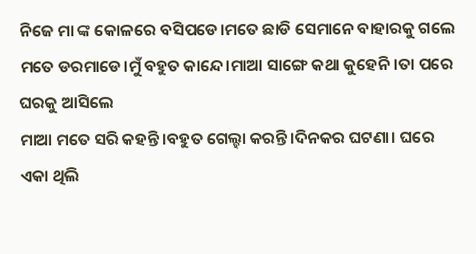ନିଜେ ମା ଙ୍କ କୋଳରେ ବସିପଡେ।ମତେ ଛାଡି ସେମାନେ ବାହାରକୁ ଗଲେ ମତେ ଡରମାଡେ।ମୁଁ ବହୁତ କାନ୍ଦେ।ମାଆ ସାଙ୍ଗେ କଥା କୁହେନି।ତା ପରେ ଘରକୁ ଆସିଲେ
ମାଆ ମତେ ସରି କହନ୍ତି।ବହୁତ ଗେଲ୍ହା କରନ୍ତି।ଦିନକର ଘଟଣା। ଘରେ ଏକା ଥିଲି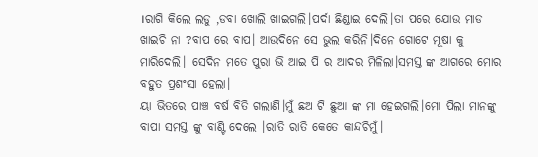।ରାଗି କିଲେ ଲଡୁ ,ଡବା ଖୋଲି ଖାଇଗଲି।ପର୍ଦା ଛିଣ୍ଡାଇ ଦେଲି।ତା ପରେ ଯୋଉ ମାଡ ଖାଇଚି ନା ?ବାପ ରେ ବାପ। ଆଉଦିନେ ସେ ଭୁଲ କରିନି।ଦିନେ ଗୋଟେ ମୂଷା କୁ ମାରିଦେଲି। ସେଦିନ ମତେ ପୁରା ଭି ଆଇ ପି ର ଆଦର ମିଳିଲା।ସମସ୍ତ ଙ୍କ ଆଗରେ ମୋର ବହୁତ ପ୍ରଶଂସା ହେଲା।
ୟା ଭିତରେ ପାଞ୍ଚ ବର୍ଷ ବିତି ଗଲାଣି।ମୁଁ ଛଅ ଟି ଛୁଆ ଙ୍କ ମା ହେଇଗଲି।ମୋ ପିଲା ମାନଙ୍କୁ ବାପା ସମସ୍ତ ଙ୍କୁ ବାଣ୍ଟି ଦେଲେ ।ରାତି ରାତି କେତେ କାନ୍ଦଚିମୁଁ।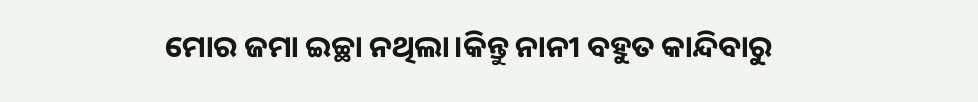ମୋର ଜମା ଇଚ୍ଛା ନଥିଲା।କିନ୍ତୁ ନାନୀ ବହୁତ କାନ୍ଦିବାରୁ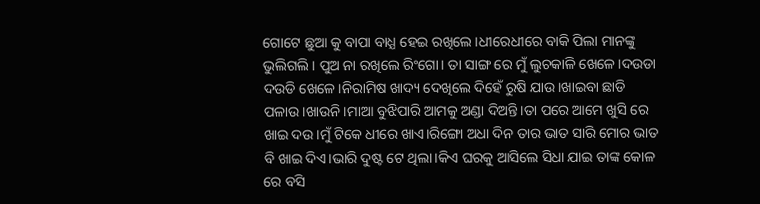ଗୋଟେ ଛୁଆ କୁ ବାପା ବାଧ୍ଯ ହେଇ ରଖିଲେ।ଧୀରେଧୀରେ ବାକି ପିଲା ମାନଙ୍କୁ ଭୁଲିଗଲି। ପୁଅ ନା ରଖିଲେ ରିଂଗୋ। ତା ସାଙ୍ଗ ରେ ମୁଁ ଲୁଚକାଳି ଖେଳେ।ଦଉଡା ଦଉଡି ଖେଳେ।ନିରାମିଷ ଖାଦ୍ୟ ଦେଖିଲେ ଦିହେଁ ରୁଷି ଯାଉ।ଖାଇବା ଛାଡି ପଳାଉ।ଖାଉନି।ମାଆ ବୁଝିପାରି ଆମକୁ ଅଣ୍ଡା ଦିଅନ୍ତି।ତା ପରେ ଆମେ ଖୁସି ରେ ଖାଇ ଦଉ।ମୁଁ ଟିକେ ଧୀରେ ଖାଏ।ରିଙ୍ଗୋ ଅଧା ଦିନ ତାର ଭାତ ସାରି ମୋର ଭାତ ବି ଖାଇ ଦିଏ।ଭାରି ଦୁଷ୍ଟ ଟେ ଥିଲା।କିଏ ଘରକୁ ଆସିଲେ ସିଧା ଯାଇ ତାଙ୍କ କୋଳ ରେ ବସି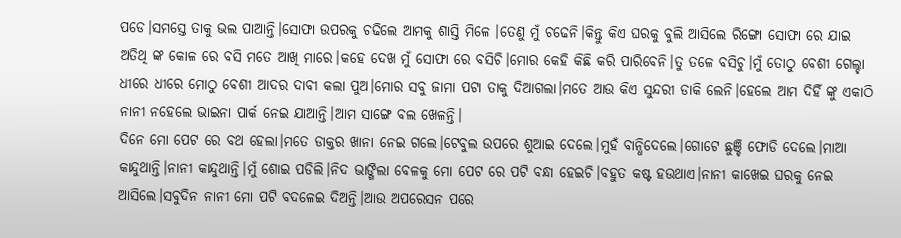ପଡେ।ସମସ୍ତେ ତାକୁ ଭଲ ପାଆନ୍ତି।ସୋଫା ଉପରକୁ ଚଢିଲେ ଆମକୁ ଶାସ୍ତି ମିଳେ ।ତେଣୁ ମୁଁ ଚଢେନି।କିନ୍ତୁ କିଏ ଘରକୁ ବୁଲି ଆସିଲେ ରିଙ୍ଗୋ ସୋଫା ରେ ଯାଇ ଅତିଥି ଙ୍କ କୋଳ ରେ ବସି ମତେ ଆଖି ମାରେ।କହେ ଦେଖ ମୁଁ ସୋଫା ରେ ବସିଚି।ମୋର କେହି କିଛି କରି ପାରିବେନି।ତୁ ତଳେ ବସିଚୁ।ମୁଁ ତୋଠୁ ବେଶୀ ଗେଲ୍ହା
ଧୀରେ ଧୀରେ ମୋଠୁ ବେଶୀ ଆଦର ଦାବୀ କଲା ପୁଅ।ମୋର ସବୁ ଜାମା ପଟା ତାକୁ ଦିଆଗଲା।ମତେ ଆଉ କିଏ ସୁନ୍ଦରୀ ଡାକି ଲେନି।ହେଲେ ଆମ ଦିହିଁ ଙ୍କୁ ଏକାଠି ନାନୀ ନହେଲେ ଭାଇନା ପାର୍କ ନେଇ ଯାଆନ୍ତି।ଆମ ସାଙ୍ଗେ ବଲ ଖେଳନ୍ତି।
ଦିନେ ମୋ ପେଟ ରେ ବଥ ହେଲା।ମତେ ଡାକ୍ତର ଖାନା ନେଇ ଗଲେ।ଟେବୁଲ ଉପରେ ଶୁଆଇ ଦେଲେ।ମୁହଁ ବାନ୍ଧିଦେଲେ।ଗୋଟେ ଛୁଞ୍ଚି ଫୋଡି ଦେଲେ।ମାଆ କାନ୍ଦୁଥାନ୍ତି।ନାନୀ କାନ୍ଦୁଥାନ୍ତି।ମୁଁ ଶୋଇ ପଡିଲି।ନିଦ ଭାଙ୍ଗିଲା ବେଳକୁ ମୋ ପେଟ ରେ ପଟି ବନ୍ଧା ହେଇଚି।ବହୁତ କଷ୍ଟ ହଉଥାଏ।ନାନୀ କାଖେଇ ଘରକୁ ନେଇ ଆସିଲେ।ସବୁଦିନ ନାନୀ ମୋ ପଟି ବଦଳେଇ ଦିଅନ୍ତି।ଆଉ ଅପରେସନ ପରେ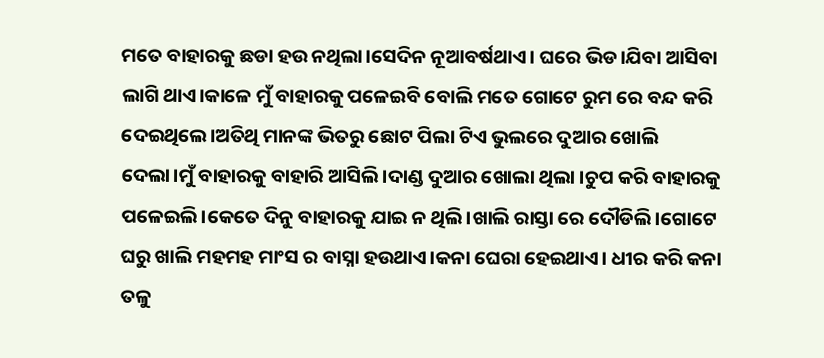ମତେ ବାହାରକୁ ଛଡା ହଉ ନଥିଲା।ସେଦିନ ନୂଆବର୍ଷଥାଏ। ଘରେ ଭିଡ।ଯିବା ଆସିବା ଲାଗି ଥାଏ।କାଳେ ମୁଁ ବାହାରକୁ ପଳେଇବି ବୋଲି ମତେ ଗୋଟେ ରୁମ ରେ ବନ୍ଦ କରି ଦେଇଥିଲେ।ଅତିଥି ମାନଙ୍କ ଭିତରୁ ଛୋଟ ପିଲା ଟିଏ ଭୁଲରେ ଦୁଆର ଖୋଲି ଦେଲା।ମୁଁ ବାହାରକୁ ବାହାରି ଆସିଲି।ଦାଣ୍ଡ ଦୁଆର ଖୋଲା ଥିଲା ।ଚୁପ କରି ବାହାରକୁ ପଳେଇଲି।କେତେ ଦିନୁ ବାହାରକୁ ଯାଇ ନ ଥିଲି।ଖାଲି ରାସ୍ତା ରେ ଦୌଡିଲି।ଗୋଟେ ଘରୁ ଖାଲି ମହମହ ମାଂସ ର ବାସ୍ନା ହଉଥାଏ।କନା ଘେରା ହେଇଥାଏ। ଧୀର କରି କନା ତଳୁ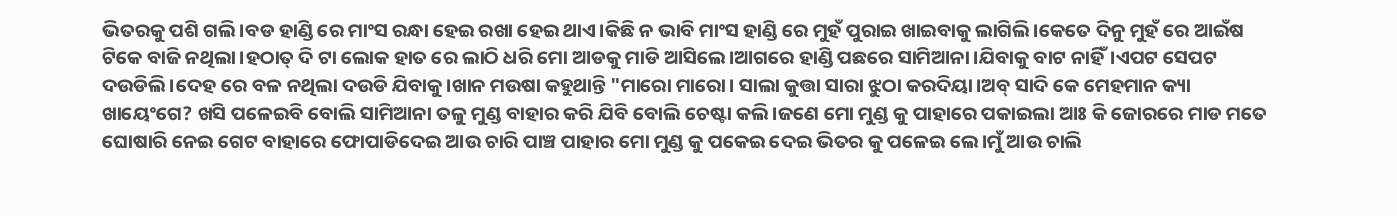ଭିତରକୁ ପଶି ଗଲି।ବଡ ହାଣ୍ଡି ରେ ମାଂସ ରନ୍ଧା ହେଇ ରଖା ହେଇ ଥାଏ।କିଛି ନ ଭାବି ମାଂସ ହାଣ୍ଡି ରେ ମୁହଁ ପୁରାଇ ଖାଇବାକୁ ଲାଗିଲି।କେତେ ଦିନୁ ମୁହଁ ରେ ଆଇଁଷ ଟିକେ ବାଜି ନଥିଲା।ହଠାତ୍ ଦି ଟା ଲୋକ ହାତ ରେ ଲାଠି ଧରି ମୋ ଆଡକୁ ମାଡି ଆସିଲେ।ଆଗରେ ହାଣ୍ଡି ପଛରେ ସାମିଆନା।ଯିବାକୁ ବାଟ ନାହିଁ।ଏପଟ ସେପଟ ଦଉଡିଲି।ଦେହ ରେ ବଳ ନଥିଲା ଦଉଡି ଯିବାକୁ।ଖାନ ମଉଷା କହୁଥାନ୍ତି "ମାରୋ ମାରୋ। ସାଲା କୁତ୍ତା ସାରା ଝୁଠା କରଦିୟା।ଅବ୍ ସାଦି କେ ମେହମାନ କ୍ୟା ଖାୟେଂଗେ? ଖସି ପଳେଇବି ବୋଲି ସାମିଆନା ତଳୁ ମୁଣ୍ଡ ବାହାର କରି ଯିବି ବୋଲି ଚେଷ୍ଟା କଲି।ଜଣେ ମୋ ମୁଣ୍ଡ କୁ ପାହାରେ ପକାଇଲା ଆଃ କି ଜୋରରେ ମାଡ ମତେ ଘୋଷାରି ନେଇ ଗେଟ ବାହାରେ ଫୋପାଡିଦେଇ ଆଉ ଚାରି ପାଞ୍ଚ ପାହାର ମୋ ମୁଣ୍ଡ କୁ ପକେଇ ଦେଇ ଭିତର କୁ ପଳେଇ ଲେ।ମୁଁ ଆଉ ଚାଲି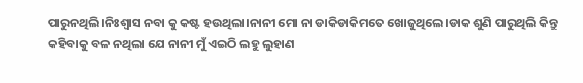ପାରୁନଥିଲି।ନିଃଶ୍ବାସ ନବା କୁ କଷ୍ଟ ହଉଥିଲା।ନାନୀ ମୋ ନା ଡାକିଡାକିମତେ ଖୋଜୁଥିଲେ।ଡାକ ଶୁଣି ପାରୁଥିଲି କିନ୍ତୁ କହିବାକୁ ବଳ ନଥିଲା ଯେ ନାନୀ ମୁଁ ଏଇଠି ଲହୁ ଲୁହାଣ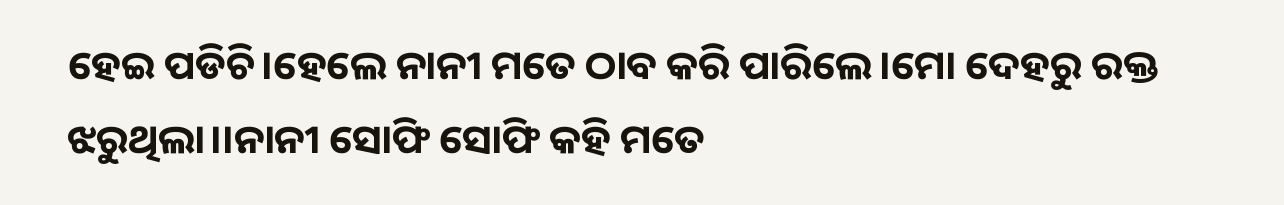ହେଇ ପଡିଚି।ହେଲେ ନାନୀ ମତେ ଠାବ କରି ପାରିଲେ।ମୋ ଦେହରୁ ରକ୍ତ ଝରୁଥିଲା।।ନାନୀ ସୋଫି ସୋଫି କହି ମତେ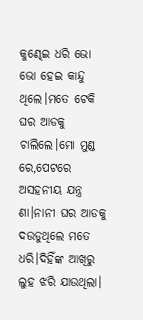କୁଣ୍ଢେଇ ଧରି ଭୋ ଭୋ ହେଇ କାନ୍ଦୁ ଥିଲେ।ମତେ ଟେକି ଘର ଆଡକୁ ଚାଲିଲେ।ମୋ ମୁଣ୍ଡ ରେ,ପେଟରେ ଅସହନୀୟ ଯନ୍ତ୍ର ଣା।ନାନୀ ଘର ଆଡକୁ ଦଉଡୁଥିଲେ ମତେ ଧରି।ଦିହିଁଙ୍କ ଆଖିରୁ ଲୁହ ଝରି ଯାଉଥିଲା।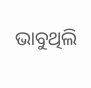ଭାବୁଥିଲି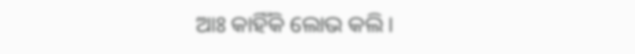ଆଃ କାହିଁକି ଲୋଭ କଲି।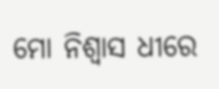ମୋ ନିଶ୍ବାସ ଧୀରେ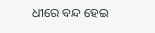ଧୀରେ ବନ୍ଦ ହେଇ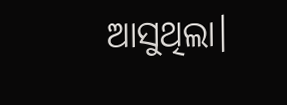ଆସୁଥିଲା।